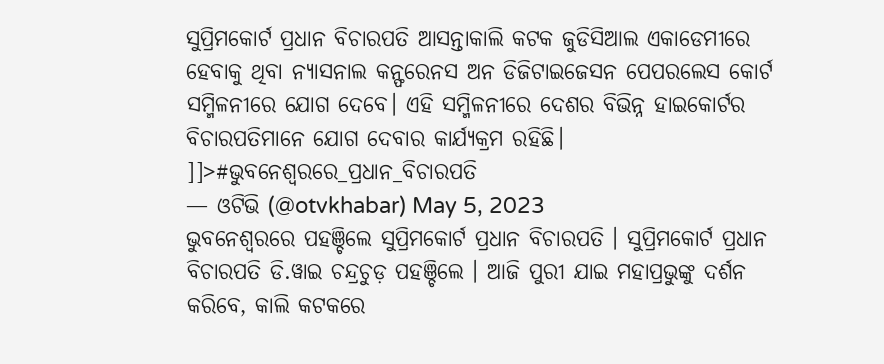ସୁପ୍ରିମକୋର୍ଟ ପ୍ରଧାନ ବିଚାରପତି ଆସନ୍ତାକାଲି କଟକ ଜୁଡିସିଆଲ ଏକାଡେମୀରେ ହେବାକୁ ଥିବା ନ୍ୟାସନାଲ କନ୍ଫରେନସ ଅନ ଡିଜିଟାଇଜେସନ ପେପରଲେସ କୋର୍ଟ ସମ୍ମିଳନୀରେ ଯୋଗ ଦେବେ। ଏହି ସମ୍ମିଳନୀରେ ଦେଶର ବିଭିନ୍ନ ହାଇକୋର୍ଟର ବିଚାରପତିମାନେ ଯୋଗ ଦେବାର କାର୍ଯ୍ୟକ୍ରମ ରହିଛି।
]]>#ଭୁବନେଶ୍ବରରେ_ପ୍ରଧାନ_ବିଚାରପତି
— ଓଟିଭି (@otvkhabar) May 5, 2023
ଭୁବନେଶ୍ବରରେ ପହଞ୍ଚିଲେ ସୁପ୍ରିମକୋର୍ଟ ପ୍ରଧାନ ବିଚାରପତି । ସୁପ୍ରିମକୋର୍ଟ ପ୍ରଧାନ ବିଚାରପତି ଡି.ୱାଇ ଚନ୍ଦ୍ରଚୁଡ଼ ପହଞ୍ଚିଲେ । ଆଜି ପୁରୀ ଯାଇ ମହାପ୍ରଭୁଙ୍କୁ ଦର୍ଶନ କରିବେ, କାଲି କଟକରେ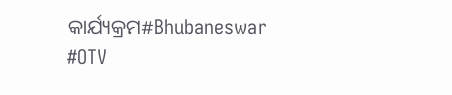କାର୍ଯ୍ୟକ୍ରମ#Bhubaneswar #OTV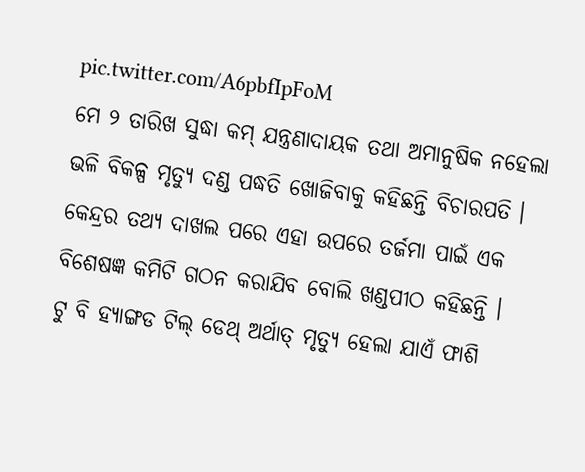pic.twitter.com/A6pbfIpFoM
ମେ ୨ ତାରିଖ ସୁଦ୍ଧା କମ୍ ଯନ୍ତ୍ରଣାଦାୟକ ତଥା ଅମାନୁଷିକ ନହେଲା ଭଳି ବିକଳ୍ପ ମୃତ୍ୟୁ ଦଣ୍ଡ ପଦ୍ଧତି ଖୋଜିବାକୁ କହିଛନ୍ତି ବିଚାରପତି । କେନ୍ଦ୍ରର ତଥ୍ୟ ଦାଖଲ ପରେ ଏହା ଉପରେ ତର୍ଜମା ପାଇଁ ଏକ ବିଶେଷଜ୍ଞ କମିଟି ଗଠନ କରାଯିବ ବୋଲି ଖଣ୍ଡପୀଠ କହିଛନ୍ତି ।
ଟୁ ବି ହ୍ୟାଙ୍ଗଡ ଟିଲ୍ ଡେଥ୍ ଅର୍ଥାତ୍ ମୃତ୍ୟୁ ହେଲା ଯାଏଁ ଫାଶି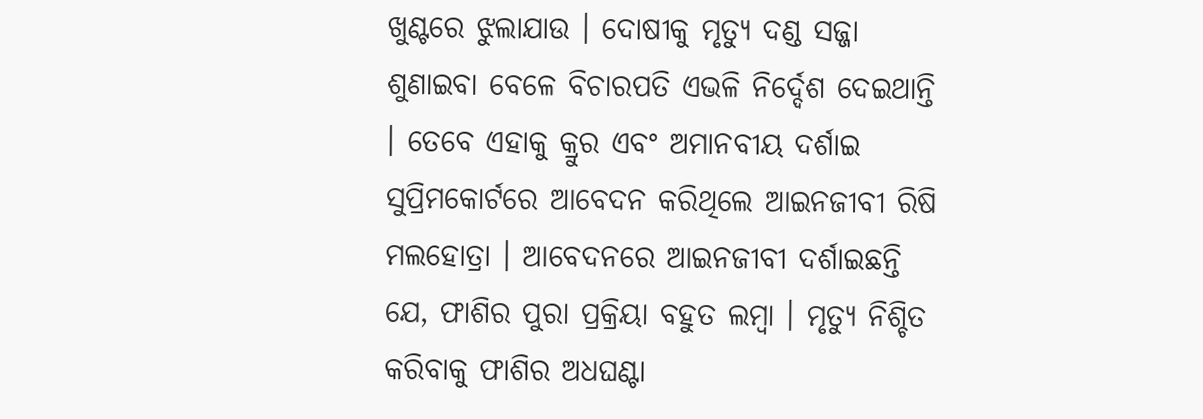ଖୁଣ୍ଟରେ ଝୁଲାଯାଉ । ଦୋଷୀକୁ ମୃତ୍ୟୁ ଦଣ୍ଡ ସଜ୍ଜା ଶୁଣାଇବା ବେଳେ ବିଚାରପତି ଏଭଳି ନିର୍ଦ୍ଦେଶ ଦେଇଥାନ୍ତି । ତେବେ ଏହାକୁ କ୍ରୁର ଏବଂ ଅମାନବୀୟ ଦର୍ଶାଇ ସୁପ୍ରିମକୋର୍ଟରେ ଆବେଦନ କରିଥିଲେ ଆଇନଜୀବୀ ରିଷି ମଲହୋତ୍ରା । ଆବେଦନରେ ଆଇନଜୀବୀ ଦର୍ଶାଇଛନ୍ତି ଯେ, ଫାଶିର ପୁରା ପ୍ରକ୍ରିୟା ବହୁତ ଲମ୍ବା । ମୃତ୍ୟୁ ନିଶ୍ଚିତ କରିବାକୁ ଫାଶିର ଅଧଘଣ୍ଟା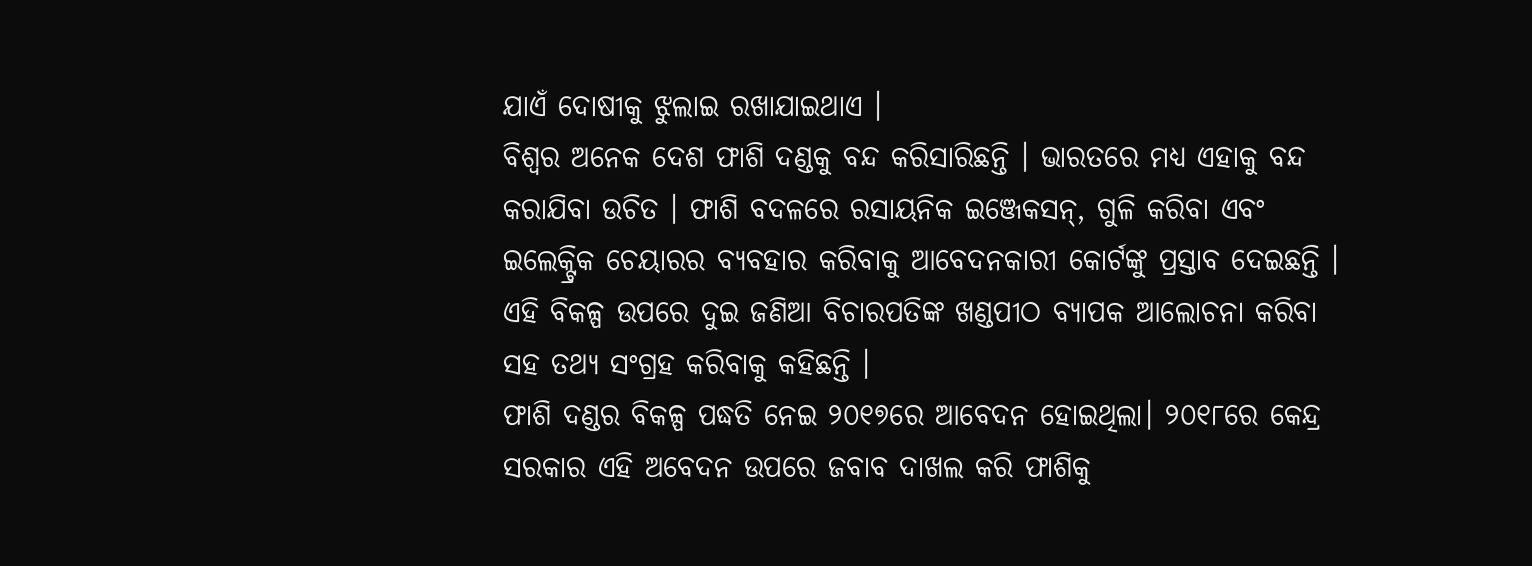ଯାଏଁ ଦୋଷୀକୁ ଝୁଲାଇ ରଖାଯାଇଥାଏ ।
ବିଶ୍ୱର ଅନେକ ଦେଶ ଫାଶି ଦଣ୍ଡକୁ ବନ୍ଦ କରିସାରିଛନ୍ତି । ଭାରତରେ ମଧ୍ୟ ଏହାକୁ ବନ୍ଦ କରାଯିବା ଉଚିତ । ଫାଶି ବଦଳରେ ରସାୟନିକ ଇଞ୍ଜେକସନ୍, ଗୁଳି କରିବା ଏବଂ ଇଲେକ୍ଟ୍ରିକ ଚେୟାରର ବ୍ୟବହାର କରିବାକୁ ଆବେଦନକାରୀ କୋର୍ଟଙ୍କୁ ପ୍ରସ୍ତାବ ଦେଇଛନ୍ତି । ଏହି ବିକଳ୍ପ ଉପରେ ଦୁଇ ଜଣିଆ ବିଚାରପତିଙ୍କ ଖଣ୍ଡପୀଠ ବ୍ୟାପକ ଆଲୋଚନା କରିବା ସହ ତଥ୍ୟ ସଂଗ୍ରହ କରିବାକୁ କହିଛନ୍ତି ।
ଫାଶି ଦଣ୍ଡର ବିକଳ୍ପ ପଦ୍ଧତି ନେଇ ୨୦୧୭ରେ ଆବେଦନ ହୋଇଥିଲା। ୨୦୧୮ରେ କେନ୍ଦ୍ର ସରକାର ଏହି ଅବେଦନ ଉପରେ ଜବାବ ଦାଖଲ କରି ଫାଶିକୁ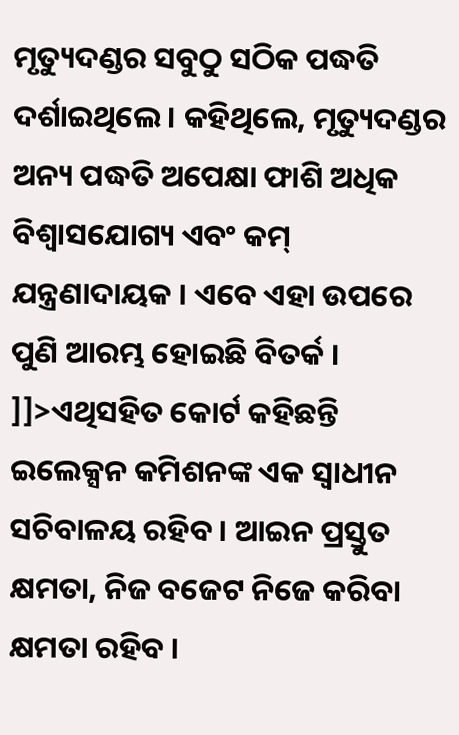ମୃତ୍ୟୁଦଣ୍ଡର ସବୁଠୁ ସଠିକ ପଦ୍ଧତି ଦର୍ଶାଇଥିଲେ । କହିଥିଲେ, ମୃତ୍ୟୁଦଣ୍ଡର ଅନ୍ୟ ପଦ୍ଧତି ଅପେକ୍ଷା ଫାଶି ଅଧିକ ବିଶ୍ୱାସଯୋଗ୍ୟ ଏବଂ କମ୍ ଯନ୍ତ୍ରଣାଦାୟକ । ଏବେ ଏହା ଉପରେ ପୁଣି ଆରମ୍ଭ ହୋଇଛି ବିତର୍କ ।
]]>ଏଥିସହିତ କୋର୍ଟ କହିଛନ୍ତି ଇଲେକ୍ସନ କମିଶନଙ୍କ ଏକ ସ୍ୱାଧୀନ ସଚିବାଳୟ ରହିବ । ଆଇନ ପ୍ରସ୍ତୁତ କ୍ଷମତା, ନିଜ ବଜେଟ ନିଜେ କରିବା କ୍ଷମତା ରହିବ ।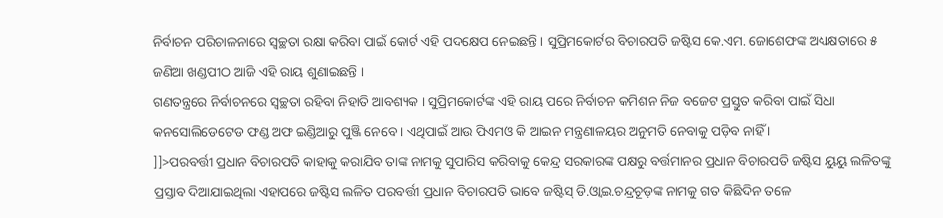ନିର୍ବାଚନ ପରିଚାଳନାରେ ସ୍ୱଚ୍ଛତା ରକ୍ଷା କରିବା ପାଇଁ କୋର୍ଟ ଏହି ପଦକ୍ଷେପ ନେଇଛନ୍ତି । ସୁପ୍ରିମକୋର୍ଟର ବିଚାରପତି ଜଷ୍ଟିସ କେ.ଏମ. ଜୋଶେଫଙ୍କ ଅଧ୍ୟକ୍ଷତାରେ ୫ ଜଣିଆ ଖଣ୍ଡପୀଠ ଆଜି ଏହି ରାୟ ଶୁଣାଇଛନ୍ତି ।
ଗଣତନ୍ତ୍ରରେ ନିର୍ବାଚନରେ ସ୍ୱଚ୍ଛତା ରହିବା ନିହାତି ଆବଶ୍ୟକ । ସୁପ୍ରିମକୋର୍ଟଙ୍କ ଏହି ରାୟ ପରେ ନିର୍ବାଚନ କମିଶନ ନିଜ ବଜେଟ ପ୍ରସ୍ତୁତ କରିବା ପାଇଁ ସିଧା କନସୋଲିଡେଟେଡ ଫଣ୍ଡ ଅଫ ଇଣ୍ଡିଆରୁ ପୁଞ୍ଜି ନେବେ । ଏଥିପାଇଁ ଆଉ ପିଏମଓ କି ଆଇନ ମନ୍ତ୍ରଣାଳୟର ଅନୁମତି ନେବାକୁ ପଡ଼ିବ ନାହିଁ ।
]]>ପରବର୍ତ୍ତୀ ପ୍ରଧାନ ବିଚାରପତି କାହାକୁ କରାଯିବ ତାଙ୍କ ନାମକୁ ସୁପାରିସ କରିବାକୁ କେନ୍ଦ୍ର ସରକାରଙ୍କ ପକ୍ଷରୁ ବର୍ତ୍ତମାନର ପ୍ରଧାନ ବିଚାରପତି ଜଷ୍ଟିସ ୟୁୟୁ ଲଳିତଙ୍କୁ ପ୍ରସ୍ତାବ ଦିଆଯାଇଥିଲା ଏହାପରେ ଜଷ୍ଟିସ ଲଳିତ ପରବର୍ତ୍ତୀ ପ୍ରଧାନ ବିଚାରପତି ଭାବେ ଜଷ୍ଟିସ୍ ଡି.ଓ୍ୱାଇ.ଚନ୍ଦ୍ରଚୂଡ଼ଙ୍କ ନାମକୁ ଗତ କିଛିଦିନ ତଳେ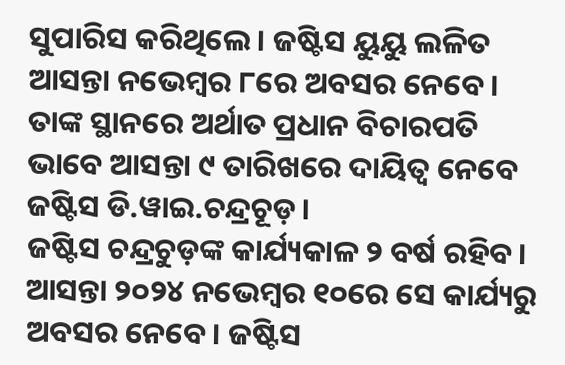ସୁପାରିସ କରିଥିଲେ। ଜଷ୍ଟିସ ୟୁୟୁ ଲଳିତ ଆସନ୍ତା ନଭେମ୍ବର ୮ରେ ଅବସର ନେବେ। ତାଙ୍କ ସ୍ଥାନରେ ଅର୍ଥାତ ପ୍ରଧାନ ବିଚାରପତି ଭାବେ ଆସନ୍ତା ୯ ତାରିଖରେ ଦାୟିତ୍ୱ ନେବେ ଜଷ୍ଟିସ ଡି.ୱାଇ.ଚନ୍ଦ୍ରଚୂଡ଼।
ଜଷ୍ଟିସ ଚନ୍ଦ୍ରଚୁଡ଼ଙ୍କ କାର୍ଯ୍ୟକାଳ ୨ ବର୍ଷ ରହିବ। ଆସନ୍ତା ୨୦୨୪ ନଭେମ୍ବର ୧୦ରେ ସେ କାର୍ଯ୍ୟରୁ ଅବସର ନେବେ। ଜଷ୍ଟିସ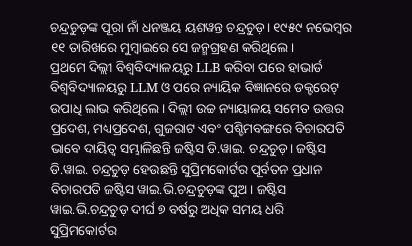ଚନ୍ଦ୍ରଚୁଡ଼ଙ୍କ ପୂରା ନାଁ ଧନଞ୍ଜୟ ୟଶୱନ୍ତ ଚନ୍ଦ୍ରଚୁଡ଼। ୧୯୫୯ ନଭେମ୍ବର ୧୧ ତାରିଖରେ ମୁମ୍ବାଇରେ ସେ ଜନ୍ମଗ୍ରହଣ କରିଥିଲେ।
ପ୍ରଥମେ ଦିଲ୍ଲୀ ବିଶ୍ୱବିଦ୍ୟାଳୟରୁ LLB କରିବା ପରେ ହାଭାର୍ଡ ବିଶ୍ୱବିଦ୍ୟାଳୟରୁ LLM ଓ ପରେ ନ୍ୟାୟିକ ବିଜ୍ଞାନରେ ଡକ୍ଟରେଟ୍ ଉପାଧି ଲାଭ କରିଥିଲେ। ଦିଲ୍ଲୀ ଉଚ୍ଚ ନ୍ୟାୟାଳୟ ସମେତ ଉତ୍ତର ପ୍ରଦେଶ, ମଧ୍ୟପ୍ରଦେଶ, ଗୁଜରାଟ ଏବଂ ପଶ୍ଚିମବଙ୍ଗରେ ବିଚାରପତି ଭାବେ ଦାୟିତ୍ୱ ସମ୍ଭାଳିଛନ୍ତି ଜଷ୍ଟିସ ଡି.ୱାଇ. ଚନ୍ଦ୍ରଚୁଡ଼। ଜଷ୍ଟିସ ଡି.ୱାଇ. ଚନ୍ଦ୍ରଚୁଡ଼ ହେଉଛନ୍ତି ସୁପ୍ରିମକୋର୍ଟର ପୂର୍ବତନ ପ୍ରଧାନ ବିଚାରପତି ଜଷ୍ଟିସ ୱାଇ.ଭି.ଚନ୍ଦ୍ରଚୁଡ଼ଙ୍କ ପୁଅ। ଜଷ୍ଟିସ ୱାଇ.ଭି.ଚନ୍ଦ୍ରଚୁଡ଼ ଦୀର୍ଘ ୭ ବର୍ଷରୁ ଅଧିକ ସମୟ ଧରି ସୁପ୍ରିମକୋର୍ଟର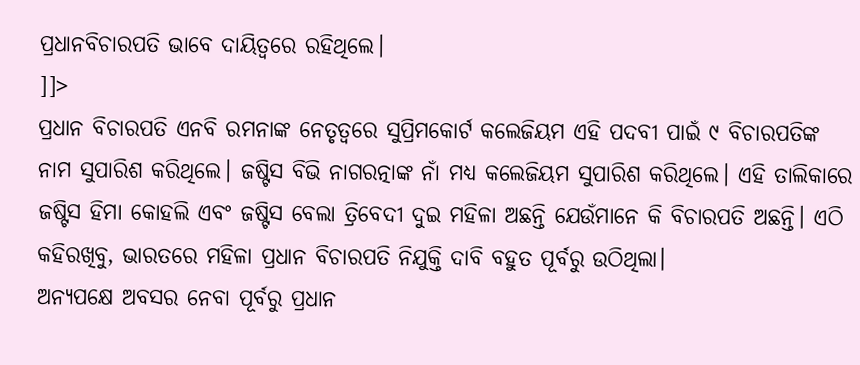ପ୍ରଧାନବିଚାରପତି ଭାବେ ଦାୟିତ୍ୱରେ ରହିଥିଲେ।
]]>
ପ୍ରଧାନ ବିଚାରପତି ଏନବି ରମନାଙ୍କ ନେତୃତ୍ୱରେ ସୁପ୍ରିମକୋର୍ଟ କଲେଜିୟମ ଏହି ପଦବୀ ପାଇଁ ୯ ବିଚାରପତିଙ୍କ ନାମ ସୁପାରିଶ କରିଥିଲେ। ଜଷ୍ଟିସ ବିଭି ନାଗରତ୍ନାଙ୍କ ନାଁ ମଧ୍ୟ କଲେଜିୟମ ସୁପାରିଶ କରିଥିଲେ। ଏହି ତାଲିକାରେ ଜଷ୍ଟିସ ହିମା କୋହଲି ଏବଂ ଜଷ୍ଟିସ ବେଲା ତ୍ରିବେଦୀ ଦୁଇ ମହିଳା ଅଛନ୍ତି ଯେଉଁମାନେ କି ବିଚାରପତି ଅଛନ୍ତି। ଏଠି କହିରଖିବୁ, ଭାରତରେ ମହିଳା ପ୍ରଧାନ ବିଚାରପତି ନିଯୁକ୍ତି ଦାବି ବହୁତ ପୂର୍ବରୁ ଉଠିଥିଲା।
ଅନ୍ୟପକ୍ଷେ ଅବସର ନେବା ପୂର୍ବରୁ ପ୍ରଧାନ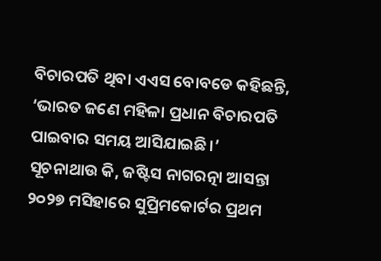ବିଚାରପତି ଥିବା ଏଏସ ବୋବଡେ କହିଛନ୍ତି, ‘ଭାରତ ଜଣେ ମହିଳା ପ୍ରଧାନ ବିଚାରପତି ପାଇବାର ସମୟ ଆସିଯାଇଛି।’
ସୂଚନାଥାଉ କି, ଜଷ୍ଟିସ ନାଗରତ୍ନା ଆସନ୍ତା ୨୦୨୭ ମସିହାରେ ସୁପ୍ରିମକୋର୍ଟର ପ୍ରଥମ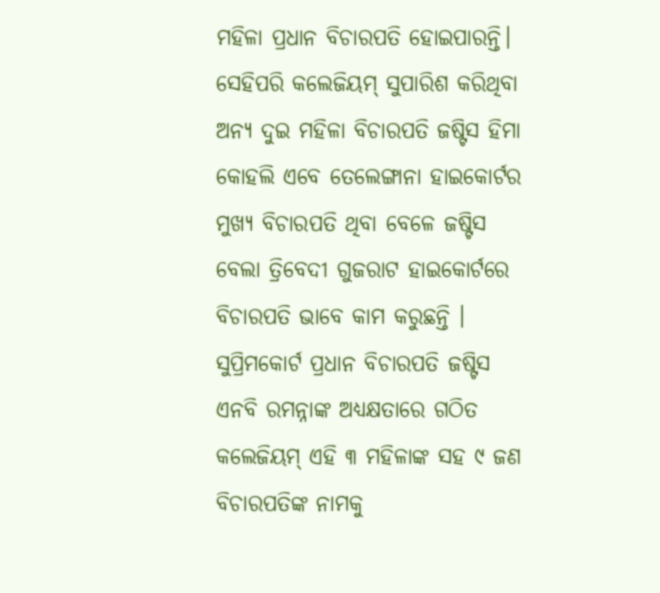ମହିଳା ପ୍ରଧାନ ବିଚାରପତି ହୋଇପାରନ୍ତି। ସେହିପରି କଲେଜିୟମ୍ ସୁପାରିଶ କରିଥିବା ଅନ୍ୟ ଦୁଇ ମହିଳା ବିଚାରପତି ଜଷ୍ଟିସ ହିମା କୋହଲି ଏବେ ତେଲେଙ୍ଗାନା ହାଇକୋର୍ଟର ମୁଖ୍ୟ ବିଚାରପତି ଥିବା ବେଳେ ଜଷ୍ଟିସ ବେଲା ତ୍ରିବେଦୀ ଗୁଜରାଟ ହାଇକୋର୍ଟରେ ବିଚାରପତି ଭାବେ କାମ କରୁଛନ୍ତି । ସୁପ୍ରିମକୋର୍ଟ ପ୍ରଧାନ ବିଚାରପତି ଜଷ୍ଟିସ ଏନବି ରମନ୍ନାଙ୍କ ଅଧ୍ୟକ୍ଷତାରେ ଗଠିତ କଲେଜିୟମ୍ ଏହି ୩ ମହିଳାଙ୍କ ସହ ୯ ଜଣ ବିଚାରପତିଙ୍କ ନାମକୁ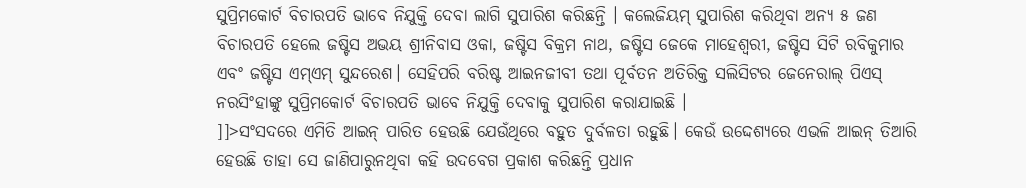ସୁପ୍ରିମକୋର୍ଟ ବିଚାରପତି ଭାବେ ନିଯୁକ୍ତି ଦେବା ଲାଗି ସୁପାରିଶ କରିଛନ୍ତି । କଲେଜିୟମ୍ ସୁପାରିଶ କରିଥିବା ଅନ୍ୟ ୫ ଜଣ ବିଚାରପତି ହେଲେ ଜଷ୍ଟିସ ଅଭୟ ଶ୍ରୀନିବାସ ଓକା, ଜଷ୍ଟିସ ବିକ୍ରମ ନାଥ, ଜଷ୍ଟିସ ଜେକେ ମାହେଶ୍ୱରୀ, ଜଷ୍ଟିସ ସିଟି ରବିକୁମାର ଏବଂ ଜଷ୍ଟିସ ଏମ୍ଏମ୍ ସୁନ୍ଦରେଶ। ସେହିପରି ବରିଷ୍ଟ ଆଇନଜୀବୀ ତଥା ପୂର୍ବତନ ଅତିରିକ୍ତ ସଲିସିଟର ଜେନେରାଲ୍ ପିଏସ୍ ନରସିଂହାଙ୍କୁ ସୁପ୍ରିମକୋର୍ଟ ବିଚାରପତି ଭାବେ ନିଯୁକ୍ତି ଦେବାକୁ ସୁପାରିଶ କରାଯାଇଛି ।
]]>ସଂସଦରେ ଏମିତି ଆଇନ୍ ପାରିତ ହେଉଛି ଯେଉଁଥିରେ ବହୁତ ଦୁର୍ବଳତା ରହୁଛି। କେଉଁ ଉଦ୍ଦେଶ୍ୟରେ ଏଭଳି ଆଇନ୍ ତିଆରି ହେଉଛି ତାହା ସେ ଜାଣିପାରୁନଥିବା କହି ଉଦବେଗ ପ୍ରକାଶ କରିଛନ୍ତି ପ୍ରଧାନ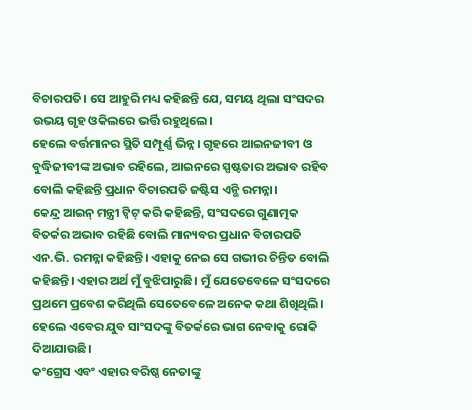ବିଚାରପତି। ସେ ଆହୁରି ମଧ୍ୟ କହିଛନ୍ତି ଯେ, ସମୟ ଥିଲା ସଂସଦର ଉଭୟ ଗୃହ ଓକିଲରେ ଭର୍ତ୍ତି ରହୁଥିଲେ।
ହେଲେ ବର୍ତ୍ତମାନର ସ୍ଥିତି ସମ୍ପୂର୍ଣ୍ଣ ଭିନ୍ନ। ଗୃହରେ ଆଇନଜୀବୀ ଓ ବୁଦ୍ଧିଜୀବୀଙ୍କ ଅଭାବ ରହିଲେ, ଆଇନରେ ସ୍ପଷ୍ଟତାର ଅଭାବ ରହିବ ବୋଲି କହିଛନ୍ତି ପ୍ରଧାନ ବିଚାରପତି ଜଷ୍ଟିସ ଏନ୍ଭି ରମନ୍ନା।
କେନ୍ଦ୍ର ଆଇନ୍ ମନ୍ତ୍ରୀ ଟ୍ୱିଟ୍ କରି କହିଛନ୍ତି, ସଂସଦରେ ଗୁଣାତ୍ମକ ବିତର୍କର ଅଭାବ ରହିଛି ବୋଲି ମାନ୍ୟବର ପ୍ରଧାନ ବିଚାରପତି ଏନ.ଭି. ରମନ୍ନା କହିଛନ୍ତି। ଏହାକୁ ନେଇ ସେ ଗଭୀର ଚିନ୍ତିତ ବୋଲି କହିଛନ୍ତି। ଏହାର ଅର୍ଥ ମୁଁ ବୁଝିପାରୁଛି। ମୁଁ ଯେତେବେଳେ ସଂସଦରେ ପ୍ରଥମେ ପ୍ରବେଶ କରିଥିଲି ସେତେବେଳେ ଅନେକ କଥା ଶିଖିଥିଲି। ହେଲେ ଏବେର ଯୁବ ସାଂସଦଙ୍କୁ ବିତର୍କରେ ଭାଗ ନେବାକୁ ରୋକି ଦିଆଯାଉଛି।
କଂଗ୍ରେସ ଏବଂ ଏହାର ବରିଷ୍ଠ ନେତାଙ୍କୁ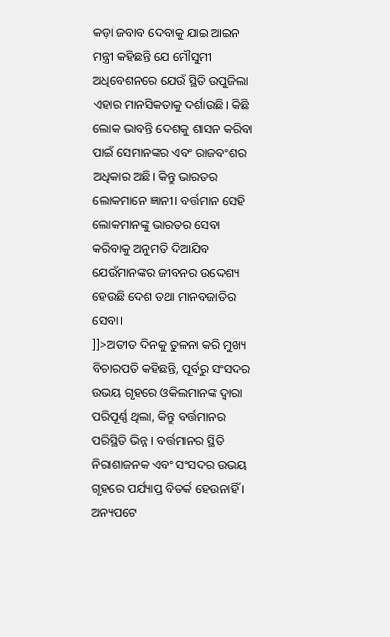କଡ଼ା ଜବାବ ଦେବାକୁ ଯାଇ ଆଇନ ମନ୍ତ୍ରୀ କହିଛନ୍ତି ଯେ ମୌସୁମୀ ଅଧିବେଶନରେ ଯେଉଁ ସ୍ଥିତି ଉପୁଜିଲା ଏହାର ମାନସିକତାକୁ ଦର୍ଶାଉଛି। କିଛି ଲୋକ ଭାବନ୍ତି ଦେଶକୁ ଶାସନ କରିବା ପାଇଁ ସେମାନଙ୍କର ଏବଂ ରାଜବଂଶର ଅଧିକାର ଅଛି। କିନ୍ତୁ ଭାରତର ଲୋକମାନେ ଜ୍ଞାନୀ। ବର୍ତ୍ତମାନ ସେହି ଲୋକମାନଙ୍କୁ ଭାରତର ସେବା କରିବାକୁ ଅନୁମତି ଦିଆଯିବ ଯେଉଁମାନଙ୍କର ଜୀବନର ଉଦ୍ଦେଶ୍ୟ ହେଉଛି ଦେଶ ତଥା ମାନବଜାତିର ସେବା।
]]>ଅତୀତ ଦିନକୁ ତୁଳନା କରି ମୁଖ୍ୟ ବିଚାରପତି କହିଛନ୍ତି, ପୂର୍ବରୁ ସଂସଦର ଉଭୟ ଗୃହରେ ଓକିଲମାନଙ୍କ ଦ୍ୱାରା ପରିପୂର୍ଣ୍ଣ ଥିଲା, କିନ୍ତୁ ବର୍ତ୍ତମାନର ପରିସ୍ଥିତି ଭିନ୍ନ । ବର୍ତ୍ତମାନର ସ୍ଥିତି ନିରାଶାଜନକ ଏବଂ ସଂସଦର ଉଭୟ ଗୃହରେ ପର୍ଯ୍ୟାପ୍ତ ବିତର୍କ ହେଉନାହିଁ । ଅନ୍ୟପଟେ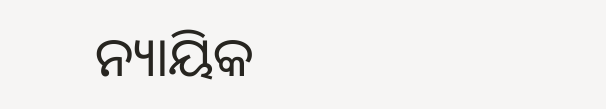ନ୍ୟାୟିକ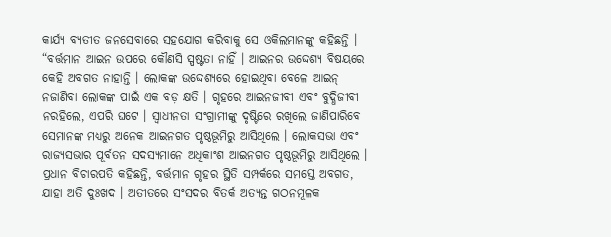କାର୍ଯ୍ୟ ବ୍ୟତୀତ ଜନସେବାରେ ସହଯୋଗ କରିବାକୁ ସେ ଓକିଲମାନଙ୍କୁ କହିଛନ୍ତି ।
“ବର୍ତ୍ତମାନ ଆଇନ ଉପରେ କୌଣସି ସ୍ପଷ୍ଟତା ନାହିଁ । ଆଇନର ଉଦ୍ଦେଶ୍ୟ ବିଷୟରେ କେହି ଅବଗତ ନାହାନ୍ତି । ଲୋକଙ୍କ ଉଦ୍ଦେଶ୍ୟରେ ହୋଇଥିବା ବେଳେ ଆଇନ୍ ନଜାଣିବା ଲୋକଙ୍କ ପାଇଁ ଏକ ବଡ଼ କ୍ଷତି । ଗୃହରେ ଆଇନଜୀବୀ ଏବଂ ବୁଦ୍ଧିଜୀବୀ ନରହିଲେ, ଏପରି ଘଟେ । ସ୍ୱାଧୀନତା ସଂଗ୍ରାମୀଙ୍କୁ ଦୃଷ୍ଟିରେ ରଖିଲେ ଜାଣିପାରିବେ ସେମାନଙ୍କ ମଧ୍ୟରୁ ଅନେକ ଆଇନଗତ ପୃଷ୍ଠଭୂମିରୁ ଆସିଥିଲେ । ଲୋକସଭା ଏବଂ ରାଜ୍ୟସଭାର ପୂର୍ବତନ ସଦସ୍ୟମାନେ ଅଧିକାଂଶ ଆଇନଗତ ପୃଷ୍ଠଭୂମିରୁ ଆସିଥିଲେ ।
ପ୍ରଧାନ ବିଚାରପତି କହିଛନ୍ତି, ବର୍ତ୍ତମାନ ଗୃହର ସ୍ଥିତି ସମ୍ପର୍କରେ ସମସ୍ତେ ଅବଗତ, ଯାହା ଅତି ଦୁଃଖଦ । ଅତୀତରେ ସଂସଦର ବିତର୍କ ଅତ୍ୟନ୍ତ ଗଠନମୂଳକ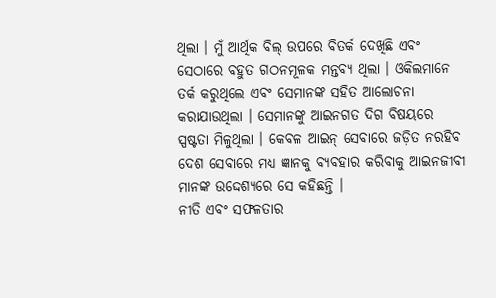ଥିଲା । ମୁଁ ଆର୍ଥିକ ବିଲ୍ ଉପରେ ବିତର୍କ ଦେଖିଛି ଏବଂ ସେଠାରେ ବହୁତ ଗଠନମୂଳକ ମନ୍ତବ୍ୟ ଥିଲା । ଓକିଲମାନେ ତର୍କ କରୁଥିଲେ ଏବଂ ସେମାନଙ୍କ ସହିତ ଆଲୋଚନା କରାଯାଉଥିଲା । ସେମାନଙ୍କୁ ଆଇନଗତ ଦିଗ ବିଷୟରେ ସ୍ପଷ୍ଟତା ମିଳୁଥିଲା । କେବଳ ଆଇନ୍ ସେବାରେ ଜଡ଼ିତ ନରହିବ ଦେଶ ସେବାରେ ମଧ୍ୟ ଜ୍ଞାନକୁ ବ୍ୟବହାର କରିବାକୁ ଆଇନଜୀବୀ ମାନଙ୍କ ଉଦ୍ଦେଶ୍ୟରେ ସେ କହିଛନ୍ତି ।
ନୀତି ଏବଂ ସଫଳତାର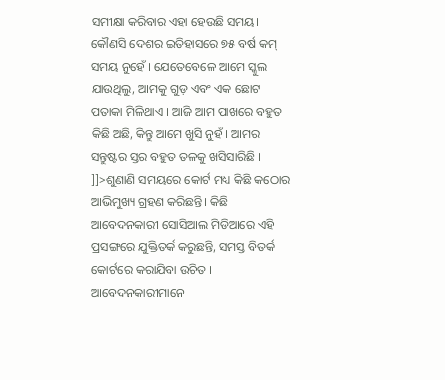ସମୀକ୍ଷା କରିବାର ଏହା ହେଉଛି ସମୟ। କୌଣସି ଦେଶର ଇତିହାସରେ ୭୫ ବର୍ଷ କମ୍ ସମୟ ନୁହେଁ । ଯେତେବେଳେ ଆମେ ସ୍କୁଲ ଯାଉଥିଲୁ, ଆମକୁ ଗୁଡ଼ ଏବଂ ଏକ ଛୋଟ ପତାକା ମିଳିଥାଏ । ଆଜି ଆମ ପାଖରେ ବହୁତ କିଛି ଅଛି, କିନ୍ତୁ ଆମେ ଖୁସି ନୁହଁ । ଆମର ସନ୍ତୁଷ୍ଟର ସ୍ତର ବହୁତ ତଳକୁ ଖସିସାରିଛି ।
]]>ଶୁଣାଣି ସମୟରେ କୋର୍ଟ ମଧ୍ୟ କିଛି କଠୋର ଆଭିମୁଖ୍ୟ ଗ୍ରହଣ କରିଛନ୍ତି। କିଛି ଆବେଦନକାରୀ ସୋସିଆଲ ମିଡିଆରେ ଏହି ପ୍ରସଙ୍ଗରେ ଯୁକ୍ତିତର୍କ କରୁଛନ୍ତି, ସମସ୍ତ ବିତର୍କ କୋର୍ଟରେ କରାଯିବା ଉଚିତ । ଆବେଦନକାରୀମାନେ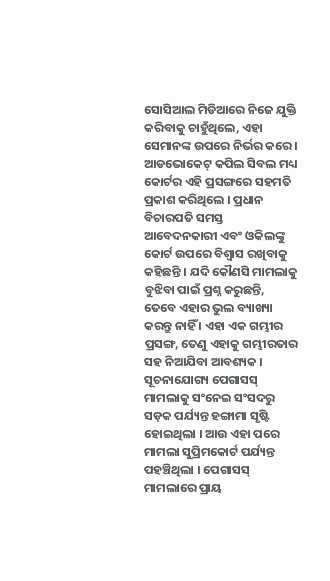ସୋସିଆଲ ମିଡିଆରେ ନିଜେ ଯୁକ୍ତି କରିବାକୁ ଚାହୁଁଥିଲେ, ଏହା ସେମାନଙ୍କ ଉପରେ ନିର୍ଭର କରେ । ଆଡଭୋକେଟ୍ କପିଲ ସିବଲ ମଧ୍ୟ କୋର୍ଟର ଏହି ପ୍ରସଙ୍ଗରେ ସହମତି ପ୍ରକାଶ କରିଥିଲେ । ପ୍ରଧାନ ବିଚାରପତି ସମସ୍ତ ଆବେଦନକାରୀ ଏବଂ ଓକିଲଙ୍କୁ କୋର୍ଟ ଉପରେ ବିଶ୍ୱାସ ରଖିବାକୁ କହିଛନ୍ତି । ଯଦି କୌଣସି ମାମଲାକୁ ବୁଝିବା ପାଇଁ ପ୍ରଶ୍ନ କରୁଛନ୍ତି, ତେବେ ଏହାର ଭୁଲ ବ୍ୟାଖ୍ୟା କରନ୍ତୁ ନାହିଁ । ଏହା ଏକ ଗମ୍ଭୀର ପ୍ରସଙ୍ଗ, ତେଣୁ ଏହାକୁ ଗମ୍ଭୀରତାର ସହ ନିଆଯିବା ଆବଶ୍ୟକ ।
ସୂଚନାଯୋଗ୍ୟ ପେଗାସସ୍ ମାମଲାକୁ ସଂନେଇ ସଂସଦରୁ ସଡ଼କ ପର୍ଯ୍ୟନ୍ତ ହଙ୍ଗାମା ସୃଷ୍ଟି ହୋଇଥିଲା । ଆଉ ଏହା ପରେ ମାମଲା ସୁପ୍ରିମକୋର୍ଟ ପର୍ଯ୍ୟନ୍ତ ପହଞ୍ଚିଥିଲା । ପେଗାସସ୍ ମାମଲାରେ ପ୍ରାୟ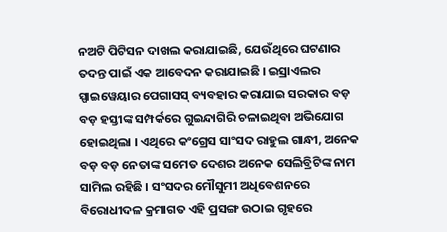ନଅଟି ପିଟିସନ ଦାଖଲ କରାଯାଇଛି, ଯେଉଁଥିରେ ଘଟଣାର ତଦନ୍ତ ପାଇଁ ଏକ ଆବେଦନ କରାଯାଇଛି । ଇସ୍ରାଏଲର ସ୍ପାଇୱେୟାର ପେଗାସସ୍ ବ୍ୟବହାର କରାଯାଇ ସରକାର ବଡ଼ ବଡ଼ ହସ୍ତୀଙ୍କ ସମ୍ପର୍କରେ ଗୁଇନ୍ଦାଗିରି ଚଳାଇଥିବା ଅଭିଯୋଗ ହୋଇଥିଲା । ଏଥିରେ କଂଗ୍ରେସ ସାଂସଦ ରାହୁଲ ଗାନ୍ଧୀ, ଅନେକ ବଡ଼ ବଡ଼ ନେତାଙ୍କ ସମେତ ଦେଶର ଅନେକ ସେଲିବ୍ରିଟିଙ୍କ ନାମ ସାମିଲ ରହିଛି । ସଂସଦର ମୌସୁମୀ ଅଧିବେଶନରେ ବିରୋଧୀଦଳ କ୍ରମାଗତ ଏହି ପ୍ରସଙ୍ଗ ଉଠାଇ ଗୃହରେ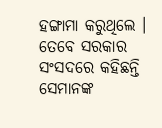ହଙ୍ଗାମା କରୁଥିଲେ । ତେବେ ସରକାର ସଂସଦରେ କହିଛନ୍ତି ସେମାନଙ୍କ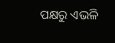ପକ୍ଷରୁ ଏଭଳି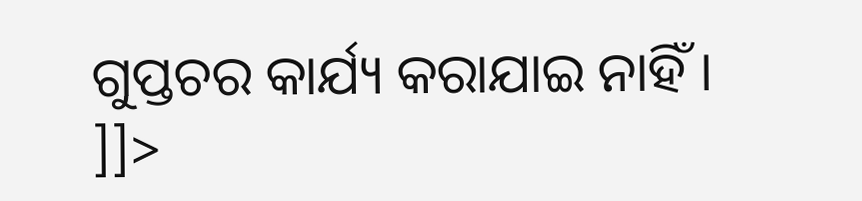ଗୁପ୍ତଚର କାର୍ଯ୍ୟ କରାଯାଇ ନାହିଁ ।
]]>